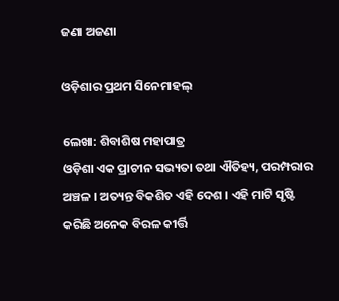ଜଣା ଅଜଣା

ଓଡ଼ିଶାର ପ୍ରଥମ ସିନେମାହଲ୍

ଲେଖା: ଶିବାଶିଷ ମହାପାତ୍ର
ଓଡ଼ିଶା ଏକ ପ୍ରାଚୀନ ସଭ୍ୟତା ତଥା ଐତିହ୍ୟ, ପରମ୍ପରାର ଅଞ୍ଚଳ । ଅତ୍ୟନ୍ତ ବିକଶିତ ଏହି ଦେଶ । ଏହି ମାଟି ସୃଷ୍ଟି କରିଛି ଅନେକ ବିରଳ କୀର୍ତ୍ତି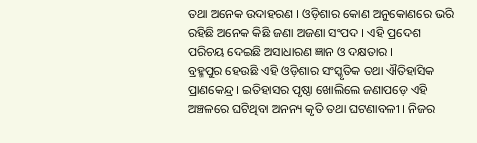ତଥା ଅନେକ ଉଦାହରଣ । ଓଡ଼ିଶାର କୋଣ ଅନୁକୋଣରେ ଭରି ରହିଛି ଅନେକ କିଛି ଜଣା ଅଜଣା ସଂପଦ । ଏହି ପ୍ରଦେଶ ପରିଚୟ ଦେଇଛି ଅସାଧାରଣ ଜ୍ଞାନ ଓ ଦକ୍ଷତାର ।
ବ୍ରହ୍ମପୁର ହେଉଛି ଏହି ଓଡ଼ିଶାର ସଂସ୍କୃତିକ ତଥା ଐତିହାସିକ ପ୍ରାଣକେନ୍ଦ୍ର । ଇତିହାସର ପୃଷ୍ଠା ଖୋଲିଲେ ଜଣାପଡ଼େ ଏହି ଅଞ୍ଚଳରେ ଘଟିଥିବା ଅନନ୍ୟ କୃତି ତଥା ଘଟଣାବଳୀ । ନିଜର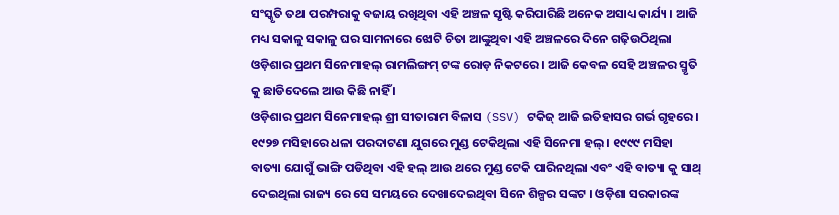ସଂସ୍କୃତି ତଥା ପରମ୍ପରାକୁ ବଜାୟ ରଖିଥିବା ଏହି ଅଞ୍ଚଳ ସୃଷ୍ଟି କରିପାରିଛି ଅନେକ ଅସାଧ୍ୟ କାର୍ଯ୍ୟ । ଆଜି ମଧ୍ୟ ସକାଳୁ ସକାଳୁ ଘର ସାମନାରେ ଝୋଟି ଚିତା ଆଙ୍କୁଥିବା ଏହି ଅଞ୍ଚଳରେ ଦିନେ ଗଢ଼ିଉଠିଥିଲା ଓଡ଼ିଶାର ପ୍ରଥମ ସିନେମାହଲ୍ ରାମଲିଙ୍ଗମ୍ ଟଙ୍କ ରୋଡ଼ ନିକଟରେ । ଆଜି କେବଳ ସେହି ଅଞ୍ଚଳର ସ୍ମୃତି କୁ ଛାଡିଦେଲେ ଆଉ କିଛି ନାହିଁ ।
ଓଡ଼ିଶାର ପ୍ରଥମ ସିନେମାହଲ୍ ଶ୍ରୀ ସୀତାରାମ ବିଳାସ (SSV) ଟକିଜ୍ ଆଜି ଇତିହାସର ଗର୍ଭ ଗୃହରେ । ୧୯୨୭ ମସିହାରେ ଧଳା ପରଦାଟଣା ଯୁଗରେ ମୁଣ୍ଡ ଟେକିଥିଲା ଏହି ସିନେମା ହଲ୍ । ୧୯୯୯ ମସିହା ବାତ୍ୟା ଯୋଗୁଁ ଭାଙ୍ଗି ପଡିଥିବା ଏହି ହଲ୍ ଆଉ ଥରେ ମୁଣ୍ଡ ଟେକି ପାରିନଥିଲା ଏବଂ ଏହି ବାତ୍ୟା କୁ ସାଥ୍ ଦେଇଥିଲା ରାଜ୍ୟ ରେ ସେ ସମୟରେ ଦେଖାଦେଇଥିବା ସିନେ ଶିଳ୍ପର ସଙ୍କଟ । ଓଡ଼ିଶା ସରକାରଙ୍କ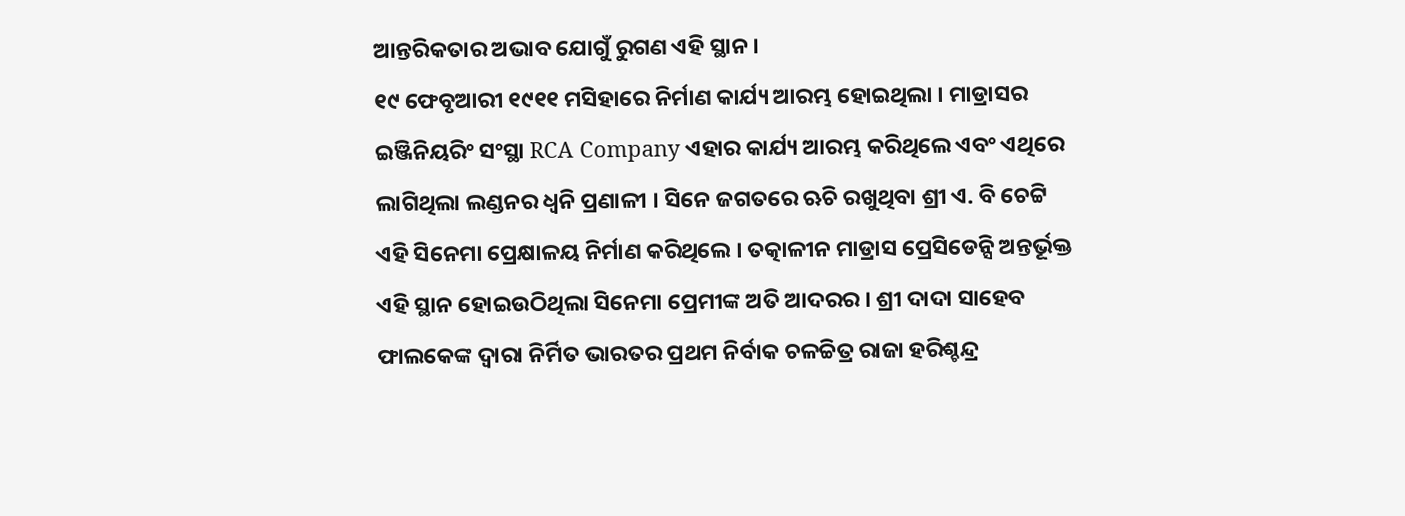ଆନ୍ତରିକତାର ଅଭାବ ଯୋଗୁଁ ରୁଗଣ ଏହି ସ୍ଥାନ ।
୧୯ ଫେବୃଆରୀ ୧୯୧୧ ମସିହାରେ ନିର୍ମାଣ କାର୍ଯ୍ୟ ଆରମ୍ଭ ହୋଇଥିଲା । ମାଡ୍ରାସର ଇଞ୍ଜିନିୟରିଂ ସଂସ୍ଥା RCA Company ଏହାର କାର୍ଯ୍ୟ ଆରମ୍ଭ କରିଥିଲେ ଏବଂ ଏଥିରେ ଲାଗିଥିଲା ଲଣ୍ଡନର ଧ୍ବନି ପ୍ରଣାଳୀ । ସିନେ ଜଗତରେ ଋଚି ରଖୁଥିବା ଶ୍ରୀ ଏ. ବି ଚେଟ୍ଟି ଏହି ସିନେମା ପ୍ରେକ୍ଷାଳୟ ନିର୍ମାଣ କରିଥିଲେ । ତତ୍କାଳୀନ ମାଡ୍ରାସ ପ୍ରେସିଡେନ୍ସି ଅନ୍ତର୍ଭୂକ୍ତ ଏହି ସ୍ଥାନ ହୋଇଉଠିଥିଲା ସିନେମା ପ୍ରେମୀଙ୍କ ଅତି ଆଦରର । ଶ୍ରୀ ଦାଦା ସାହେବ ଫାଲକେଙ୍କ ଦ୍ଵାରା ନିର୍ମିତ ଭାରତର ପ୍ରଥମ ନିର୍ବାକ ଚଳଚ୍ଚିତ୍ର ରାଜା ହରିଶ୍ଚନ୍ଦ୍ର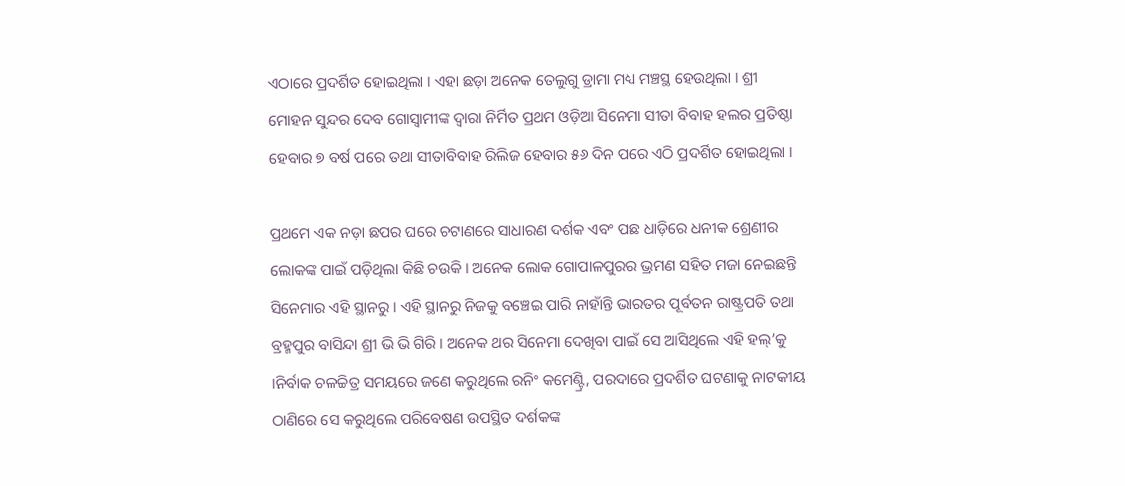ଏଠାରେ ପ୍ରଦର୍ଶିତ ହୋଇଥିଲା । ଏହା ଛଡ଼ା ଅନେକ ତେଲୁଗୁ ଡ୍ରାମା ମଧ୍ୟ ମଞ୍ଚସ୍ଥ ହେଉଥିଲା । ଶ୍ରୀ ମୋହନ ସୁନ୍ଦର ଦେବ ଗୋସ୍ୱାମୀଙ୍କ ଦ୍ଵାରା ନିର୍ମିତ ପ୍ରଥମ ଓଡ଼ିଆ ସିନେମା ସୀତା ବିବାହ ହଲର ପ୍ରତିଷ୍ଠା ହେବାର ୭ ବର୍ଷ ପରେ ତଥା ସୀତାବିବାହ ରିଲିଜ ହେବାର ୫୬ ଦିନ ପରେ ଏଠି ପ୍ରଦର୍ଶିତ ହୋଇଥିଲା ।

ପ୍ରଥମେ ଏକ ନଡ଼ା ଛପର ଘରେ ଚଟାଣରେ ସାଧାରଣ ଦର୍ଶକ ଏବଂ ପଛ ଧାଡ଼ିରେ ଧନୀକ ଶ୍ରେଣୀର ଲୋକଙ୍କ ପାଇଁ ପଡ଼ିଥିଲା କିଛି ଚଉକି । ଅନେକ ଲୋକ ଗୋପାଳପୁରର ଭ୍ରମଣ ସହିତ ମଜା ନେଇଛନ୍ତି ସିନେମାର ଏହି ସ୍ଥାନରୁ । ଏହି ସ୍ଥାନରୁ ନିଜକୁ ବଞ୍ଚେଇ ପାରି ନାହାଁନ୍ତି ଭାରତର ପୂର୍ବତନ ରାଷ୍ଟ୍ରପତି ତଥା ବ୍ରହ୍ମପୁର ବାସିନ୍ଦା ଶ୍ରୀ ଭି ଭି ଗିରି । ଅନେକ ଥର ସିନେମା ଦେଖିବା ପାଇଁ ସେ ଆସିଥିଲେ ଏହି ହଲ୍’କୁ ।ନିର୍ବାକ ଚଳଚ୍ଚିତ୍ର ସମୟରେ ଜଣେ କରୁଥିଲେ ରନିଂ କମେଣ୍ଟ୍ରି, ପରଦାରେ ପ୍ରଦର୍ଶିତ ଘଟଣାକୁ ନାଟକୀୟ ଠାଣିରେ ସେ କରୁଥିଲେ ପରିବେଷଣ ଉପସ୍ଥିତ ଦର୍ଶକଙ୍କ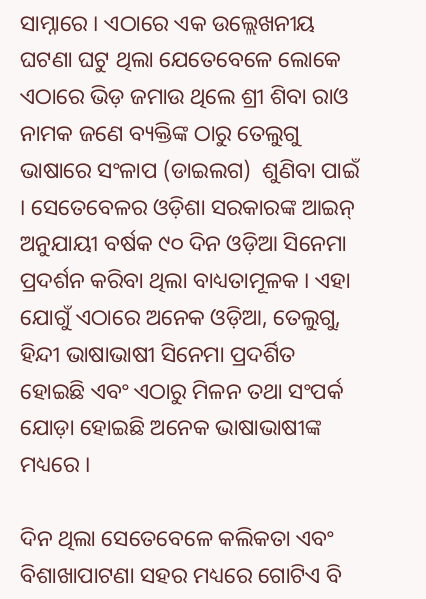ସାମ୍ନାରେ । ଏଠାରେ ଏକ ଉଲ୍ଲେଖନୀୟ ଘଟଣା ଘଟୁ ଥିଲା ଯେତେବେଳେ ଲୋକେ ଏଠାରେ ଭିଡ଼ ଜମାଉ ଥିଲେ ଶ୍ରୀ ଶିବା ରାଓ ନାମକ ଜଣେ ବ୍ୟକ୍ତିଙ୍କ ଠାରୁ ତେଲୁଗୁ ଭାଷାରେ ସଂଳାପ (ଡାଇଲଗ)  ଶୁଣିବା ପାଇଁ । ସେତେବେଳର ଓଡ଼ିଶା ସରକାରଙ୍କ ଆଇନ୍ ଅନୁଯାୟୀ ବର୍ଷକ ୯୦ ଦିନ ଓଡ଼ିଆ ସିନେମା ପ୍ରଦର୍ଶନ କରିବା ଥିଲା ବାଧ୍ୟତାମୂଳକ । ଏହା ଯୋଗୁଁ ଏଠାରେ ଅନେକ ଓଡ଼ିଆ, ତେଲୁଗୁ, ହିନ୍ଦୀ ଭାଷାଭାଷୀ ସିନେମା ପ୍ରଦର୍ଶିତ ହୋଇଛି ଏବଂ ଏଠାରୁ ମିଳନ ତଥା ସଂପର୍କ ଯୋଡ଼ା ହୋଇଛି ଅନେକ ଭାଷାଭାଷୀଙ୍କ ମଧ୍ୟରେ ।

ଦିନ ଥିଲା ସେତେବେଳେ କଲିକତା ଏବଂ ବିଶାଖାପାଟଣା ସହର ମଧ୍ୟରେ ଗୋଟିଏ ବି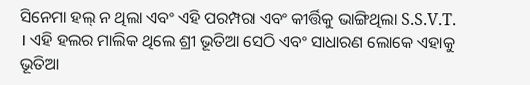ସିନେମା ହଲ୍ ନ ଥିଲା ଏବଂ ଏହି ପରମ୍ପରା ଏବଂ କୀର୍ତ୍ତିକୁ ଭାଙ୍ଗିଥିଲା S.S.V.T. । ଏହି ହଲର ମାଲିକ ଥିଲେ ଶ୍ରୀ ଭୂତିଆ ସେଠି ଏବଂ ସାଧାରଣ ଲୋକେ ଏହାକୁ ଭୂତିଆ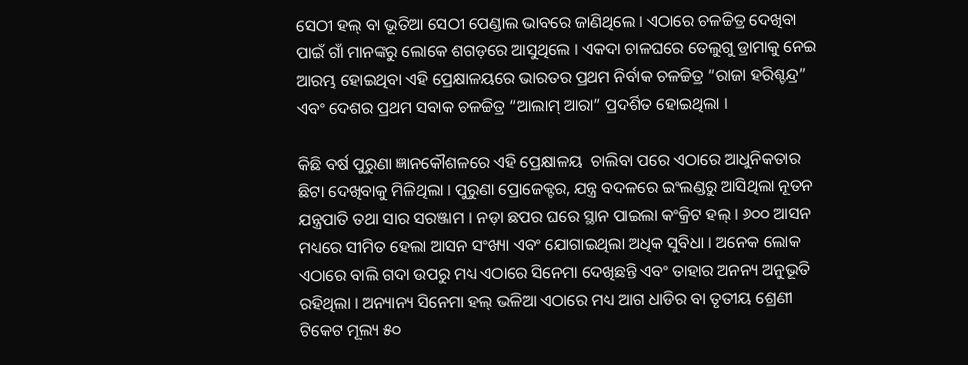ସେଠୀ ହଲ୍ ବା ଭୂତିଆ ସେଠୀ ପେଣ୍ଡାଲ ଭାବରେ ଜାଣିଥିଲେ । ଏଠାରେ ଚଳଚ୍ଚିତ୍ର ଦେଖିବା ପାଇଁ ଗାଁ ମାନଙ୍କରୁ ଲୋକେ ଶଗଡ଼ରେ ଆସୁଥିଲେ । ଏକଦା ଚାଳଘରେ ତେଲୁଗୁ ଡ୍ରାମାକୁ ନେଇ ଆରମ୍ଭ ହୋଇଥିବା ଏହି ପ୍ରେକ୍ଷାଳୟରେ ଭାରତର ପ୍ରଥମ ନିର୍ବାକ ଚଳଚ୍ଚିତ୍ର “ରାଜା ହରିଶ୍ଚନ୍ଦ୍ର” ଏବଂ ଦେଶର ପ୍ରଥମ ସବାକ ଚଳଚ୍ଚିତ୍ର “ଆଲାମ୍ ଆରା” ପ୍ରଦର୍ଶିତ ହୋଇଥିଲା ।

କିଛି ବର୍ଷ ପୁରୁଣା ଜ୍ଞାନକୌଶଳରେ ଏହି ପ୍ରେକ୍ଷାଳୟ  ଚାଲିବା ପରେ ଏଠାରେ ଆଧୁନିକତାର ଛିଟା ଦେଖିବାକୁ ମିଳିଥିଲା । ପୁରୁଣା ପ୍ରୋଜେକ୍ଟର, ଯନ୍ତ୍ର ବଦଳରେ ଇଂଲଣ୍ଡରୁ ଆସିଥିଲା ନୂତନ ଯନ୍ତ୍ରପାତି ତଥା ସାର ସରଞ୍ଜାମ । ନଡ଼ା ଛପର ଘରେ ସ୍ଥାନ ପାଇଲା କଂକ୍ରିଟ ହଲ୍ ‌। ୬୦୦ ଆସନ ମଧ୍ୟରେ ସୀମିତ ହେଲା ଆସନ ସଂଖ୍ୟା ଏବଂ ଯୋଗାଇଥିଲା ଅଧିକ ସୁବିଧା । ଅନେକ ଲୋକ ଏଠାରେ ବାଲି ଗଦା ଉପରୁ ମଧ୍ୟ ଏଠାରେ ସିନେମା ଦେଖିଛନ୍ତି ଏବଂ ତାହାର ଅନନ୍ୟ ଅନୁଭୂତି ରହିଥିଲା । ଅନ୍ୟାନ୍ୟ ସିନେମା ହଲ୍ ଭଳିଆ ଏଠାରେ ମଧ୍ୟ ଆଗ ଧାଡିର ବା ତୃତୀୟ ଶ୍ରେଣୀ ଟିକେଟ ମୂଲ୍ୟ ୫୦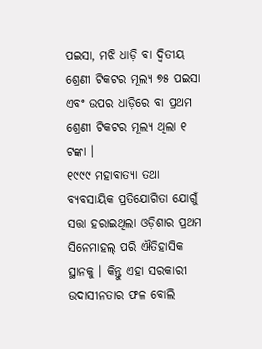ପଇସା, ମଝି ଧାଡ଼ି ବା ଦ୍ବିତୀୟ ଶ୍ରେଣୀ ଟିକଟର ମୂଲ୍ୟ ୭୫ ପଇସା ଏବଂ ଉପର ଧାଡ଼ିରେ ବା ପ୍ରଥମ ଶ୍ରେଣୀ ଟିକଟର ମୂଲ୍ୟ ଥିଲା ୧ ଟଙ୍କା ।
୧୯୯୯ ମହାବାତ୍ୟା ତଥା ବ୍ୟବସାୟିକ ପ୍ରତିଯୋଗିତା ଯୋଗୁଁ ସତ୍ତା ହରାଇଥିଲା ଓଡ଼ିଶାର ପ୍ରଥମ ସିନେମାହଲ୍ ପରି ଐତିହାସିକ ସ୍ଥାନକୁ । କିନ୍ତୁ ଏହା ସରକାରୀ ଉଦାସୀନତାର ଫଳ ବୋଲି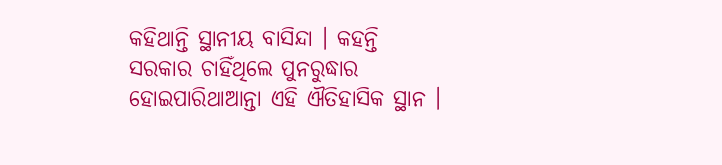କହିଥାନ୍ତି ସ୍ଥାନୀୟ ବାସିନ୍ଦା । କହନ୍ତି ସରକାର ଚାହିଁଥିଲେ ପୁନରୁଦ୍ଧାର ହୋଇପାରିଥାଆନ୍ତା ଏହି ଐତିହାସିକ ସ୍ଥାନ ।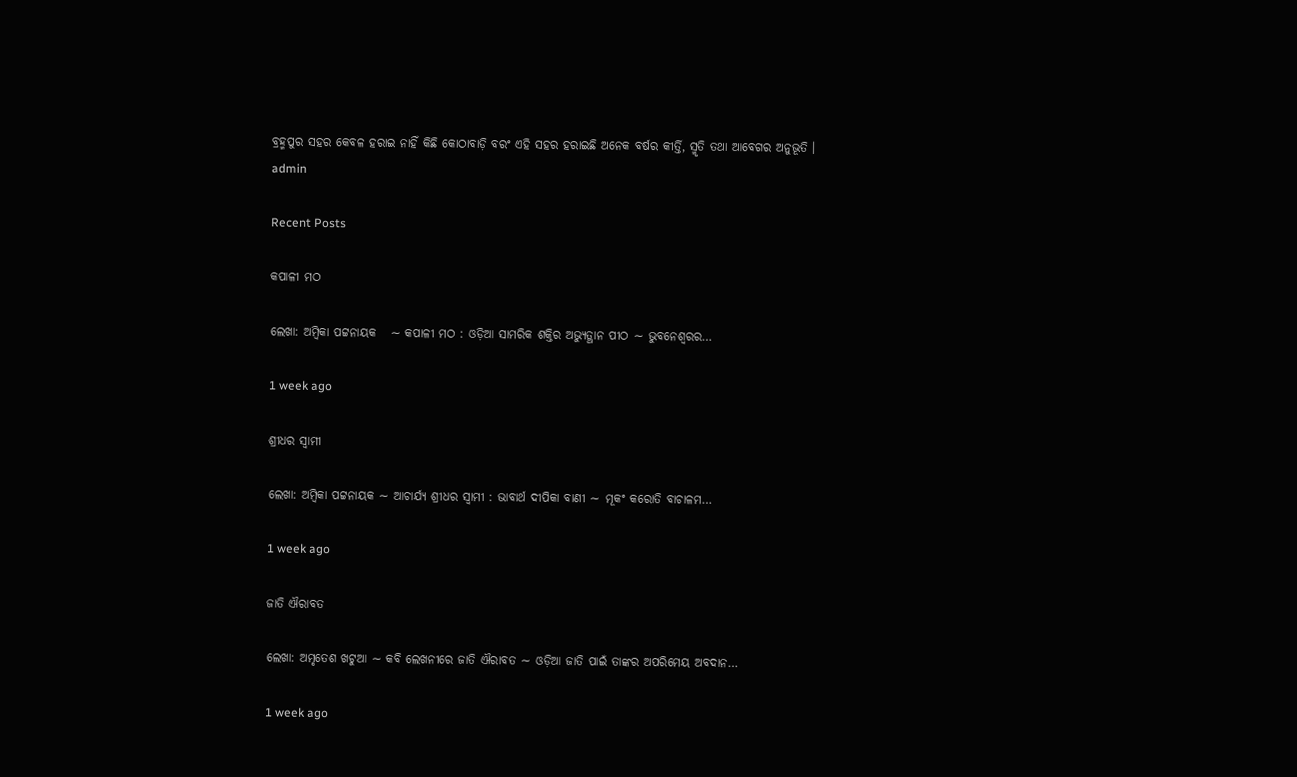ବ୍ରହ୍ମପୁର ସହର କେବଳ ହରାଇ ନାହିଁ କିଛି କୋଠାବାଡ଼ି ବରଂ ଏହି ସହର ହରାଇଛି ଅନେକ ବର୍ଷର କୀର୍ତ୍ତି, ସ୍ମୃତି ତଥା ଆବେଗର ଅନୁଭୂତି ।
admin

Recent Posts

କପାଳୀ ମଠ

ଲେଖା: ଅମ୍ବିକା ପଟ୍ଟନାୟକ   ∼ କପାଳୀ ମଠ : ଓଡ଼ିଆ ସାମରିକ ଶକ୍ତିର ଅଭ୍ୟୁତ୍ଥାନ ପୀଠ ∼ ଭୁବନେଶ୍ୱରର…

1 week ago

ଶ୍ରୀଧର ସ୍ୱାମୀ

ଲେଖା: ଅମ୍ବିକା ପଟ୍ଟନାୟକ ∼ ଆଚାର୍ଯ୍ୟ ଶ୍ରୀଧର ସ୍ୱାମୀ : ଭାବାର୍ଥ ଦୀପିକା ବାଣୀ ∼ ମୂକଂ କରୋତି ବାଚାଳମ…

1 week ago

ଜାତି ଐରାବତ

ଲେଖା: ଅମୃତେଶ ଖଟୁଆ ∼ କବି ଲେଖନୀରେ ଜାତି ଐରାବତ ∼ ଓଡ଼ିଆ ଜାତି ପାଇଁ ତାଙ୍କର ଅପରିମେୟ ଅବଦାନ…

1 week ago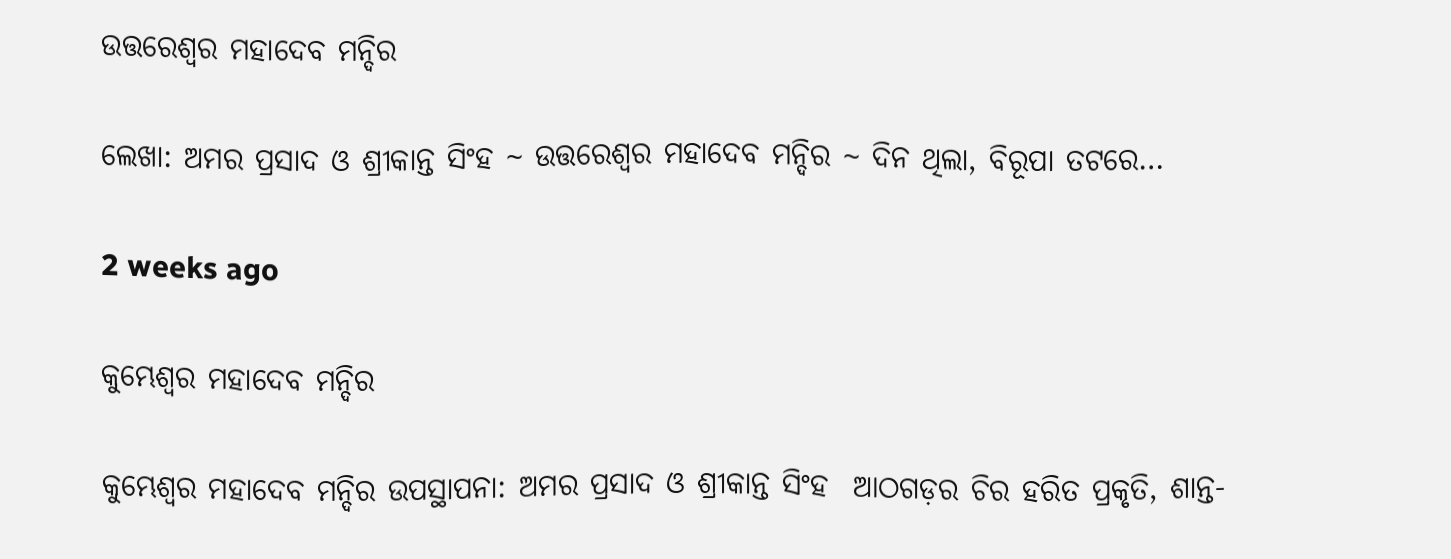ଉତ୍ତରେଶ୍ଵର ମହାଦେବ ମନ୍ଦିର

ଲେଖା: ଅମର ପ୍ରସାଦ ଓ ଶ୍ରୀକାନ୍ତ ସିଂହ ~ ଉତ୍ତରେଶ୍ଵର ମହାଦେବ ମନ୍ଦିର ~ ଦିନ ଥିଲା, ବିରୂପା ତଟରେ…

2 weeks ago

କୁମ୍ଭେଶ୍ୱର ମହାଦେବ ମନ୍ଦିର

କୁମ୍ଭେଶ୍ୱର ମହାଦେବ ମନ୍ଦିର ଉପସ୍ଥାପନା: ଅମର ପ୍ରସାଦ ଓ ଶ୍ରୀକାନ୍ତ ସିଂହ  ଆଠଗଡ଼ର ଚିର ହରିତ ପ୍ରକୃତି, ଶାନ୍ତ-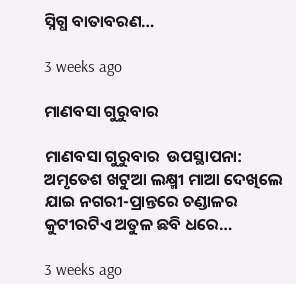ସ୍ନିଗ୍ଧ ବାତାବରଣ…

3 weeks ago

ମାଣବସା ଗୁରୁବାର

ମାଣବସା ଗୁରୁବାର  ଉପସ୍ଥାପନା: ଅମୃତେଶ ଖଟୁଆ ଲକ୍ଷ୍ମୀ ମାଆ ଦେଖିଲେ ଯାଇ ନଗରୀ-ପ୍ରାନ୍ତରେ ଚଣ୍ଡାଳର କୁଟୀରଟିଏ ଅତୁଳ ଛବି ଧରେ…

3 weeks ago